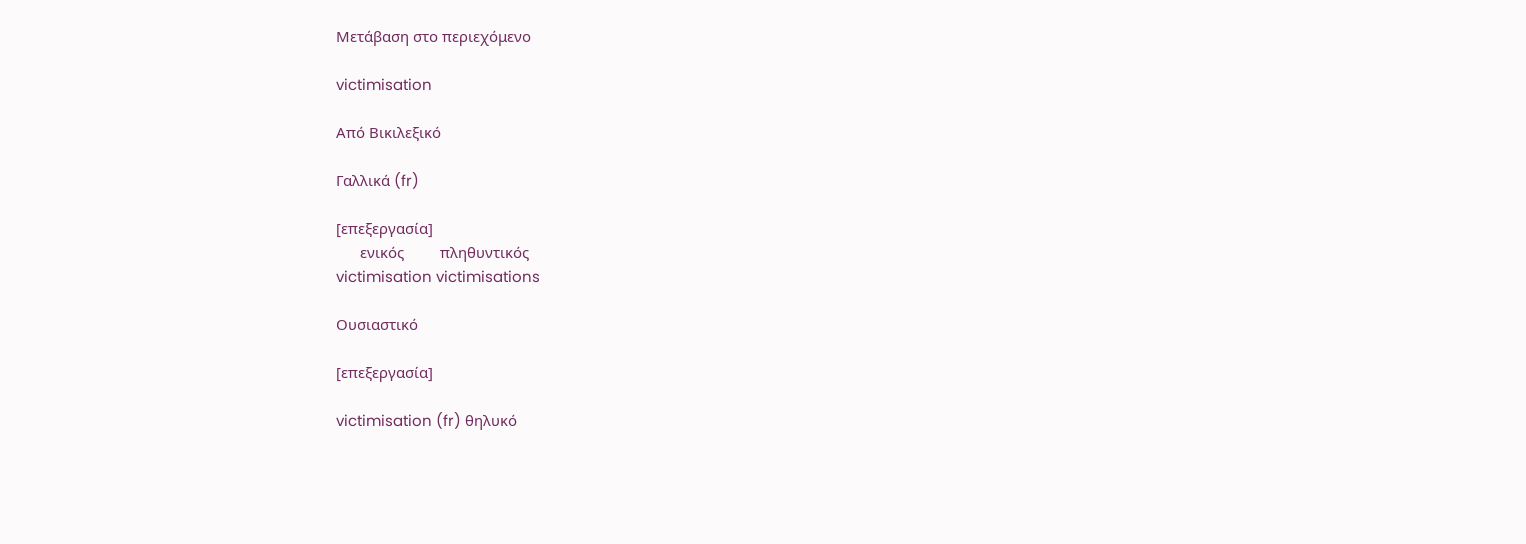Μετάβαση στο περιεχόμενο

victimisation

Από Βικιλεξικό

Γαλλικά (fr)

[επεξεργασία]
      ενικός         πληθυντικός
victimisation victimisations

Ουσιαστικό

[επεξεργασία]

victimisation (fr) θηλυκό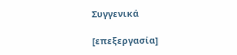Συγγενικά

[επεξεργασία]